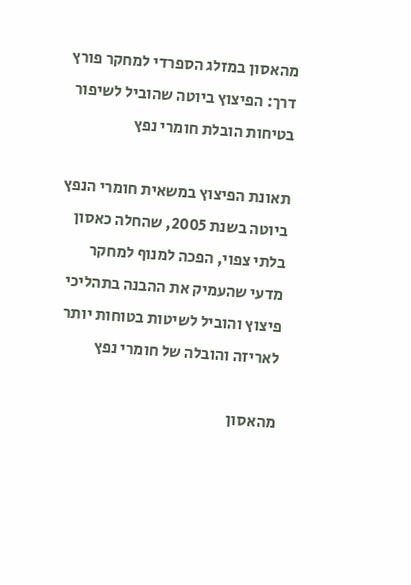מהאסון במזלג הספרדי למחקר פורץ דרך: הפיצוץ ביוטה שהוביל לשיפור בטיחות הובלת חומרי נפץ

תאונת הפיצוץ במשאית חומרי הנפץ ביוטה בשנת 2005, שהחלה כאסון בלתי צפוי, הפכה למנוף למחקר מדעי שהעמיק את ההבנה בתהליכי פיצוץ והוביל לשיטות בטוחות יותר לאריזה והובלה של חומרי נפץ

מהאסון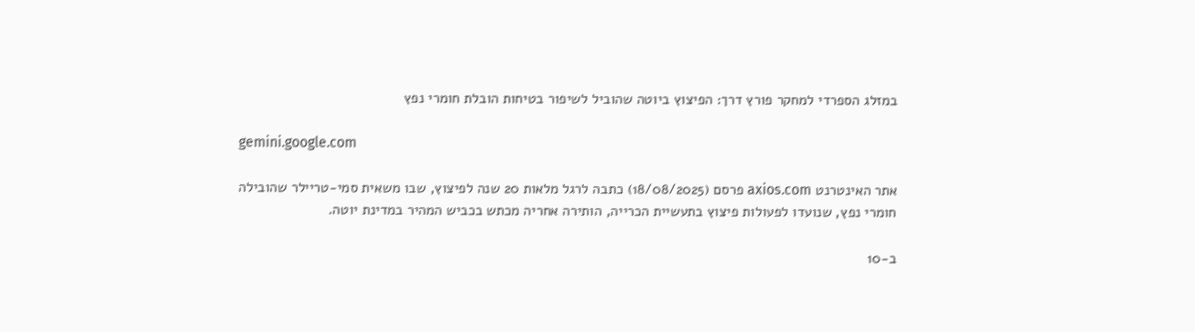במזלג הספרדי למחקר פורץ דרך: הפיצוץ ביוטה שהוביל לשיפור בטיחות הובלת חומרי נפץ

gemini.google.com

אתר האינטרנט axios.com פרסם (18/08/2025) כתבה לרגל מלאות 20 שנה לפיצוץ, שבו משאית סמי-טריילר שהובילה חומרי נפץ, שנועדו לפעולות פיצוץ בתעשיית הכרייה, הותירה אחריה מכתש בכביש המהיר במדינת יוטה.

ב-10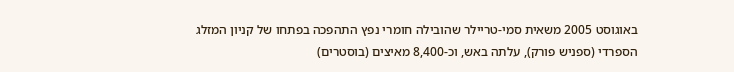באוגוסט 2005 משאית סמי-טריילר שהובילה חומרי נפץ התהפכה בפתחו של קניון המזלג הספרדי (ספניש פורק), עלתה באש, וכ-8,400 מאיצים (בוסטרים)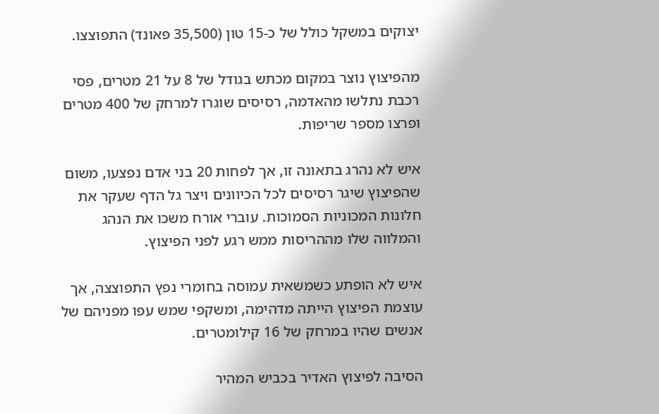יצוקים במשקל כולל של כ-15 טון (35,500 פאונד) התפוצצו.

מהפיצוץ נוצר במקום מכתש בגודל של 8 על 21 מטרים, פסי רכבת נתלשו מהאדמה, רסיסים שוגרו למרחק של 400 מטרים ופרצו מספר שריפות.

איש לא נהרג בתאונה זו, אך לפחות 20 בני אדם נפצעו, משום שהפיצוץ שיגר רסיסים לכל הכיוונים ויצר גל הדף שעקר את חלונות המכוניות הסמוכות. עוברי אורח משכו את הנהג והמלווה שלו מההריסות ממש רגע לפני הפיצוץ.

איש לא הופתע כשמשאית עמוסה בחומרי נפץ התפוצצה, אך עוצמת הפיצוץ הייתה מדהימה, ומשקפי שמש עפו מפניהם של אנשים שהיו במרחק של 16 קילומטרים.

הסיבה לפיצוץ האדיר בכביש המהיר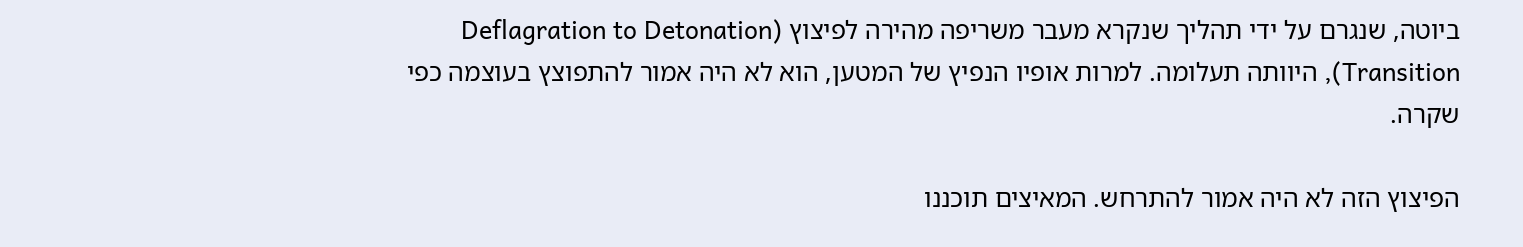ביוטה, שנגרם על ידי תהליך שנקרא מעבר משריפה מהירה לפיצוץ (Deflagration to Detonation Transition), היוותה תעלומה. למרות אופיו הנפיץ של המטען, הוא לא היה אמור להתפוצץ בעוצמה כפי שקרה.

הפיצוץ הזה לא היה אמור להתרחש. המאיצים תוכננו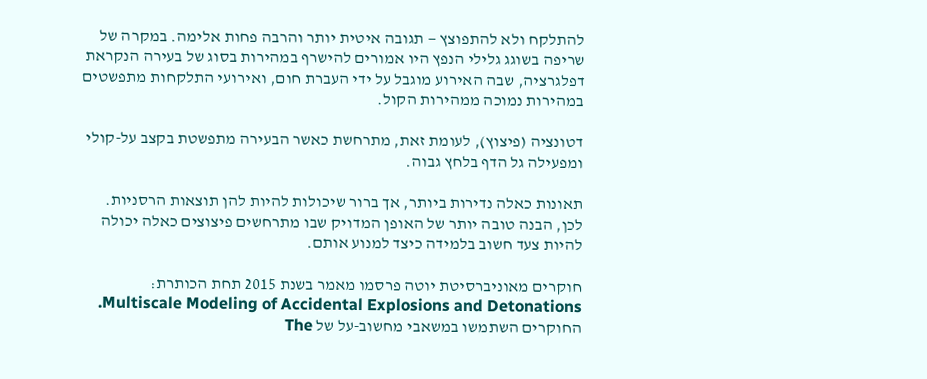להתלקח ולא להתפוצץ — תגובה איטית יותר והרבה פחות אלימה. במקרה של שריפה בשוגג גלילי הנפץ היו אמורים להישרף במהירות בסוג של בעירה הנקראת דפלגרציה, שבה האירוע מוגבל על ידי העברת חום, ואירועי התלקחות מתפשטים במהירות נמוכה ממהירות הקול.

דטונציה (פיצוץ), לעומת זאת, מתרחשת כאשר הבעירה מתפשטת בקצב על-קולי ומפעילה גל הדף בלחץ גבוה.

תאונות כאלה נדירות ביותר, אך ברור שיכולות להיות להן תוצאות הרסניות. לכן, הבנה טובה יותר של האופן המדויק שבו מתרחשים פיצוצים כאלה יכולה להיות צעד חשוב בלמידה כיצד למנוע אותם.

חוקרים מאוניברסיטת יוטה פרסמו מאמר בשנת 2015 תחת הכותרת: Multiscale Modeling of Accidental Explosions and Detonations. החוקרים השתמשו במשאבי מחשוב-על של The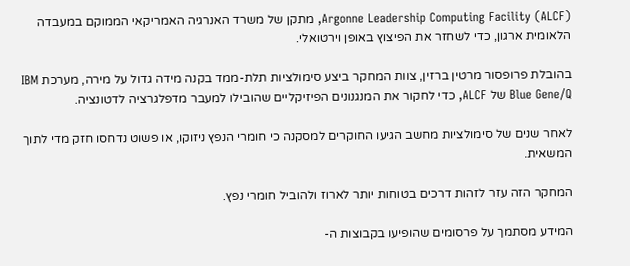Argonne Leadership Computing Facility (ALCF), מתקן של משרד האנרגיה האמריקאי הממוקם במעבדה הלאומית ארגון, כדי לשחזר את הפיצוץ באופן וירטואלי.

בהובלת פרופסור מרטין ברזין, צוות המחקר ביצע סימולציות תלת-ממד בקנה מידה גדול על מירה, מערכת IBM Blue Gene/Q של ALCF, כדי לחקור את המנגנונים הפיזיקליים שהובילו למעבר מדפלגרציה לדטונציה.

לאחר שנים של סימולציות מחשב הגיעו החוקרים למסקנה כי חומרי הנפץ ניזוקו, או פשוט נדחסו חזק מדי לתוך המשאית.

המחקר הזה עזר לזהות דרכים בטוחות יותר לארוז ולהוביל חומרי נפץ.

המידע מסתמך על פרסומים שהופיעו בקבוצות ה-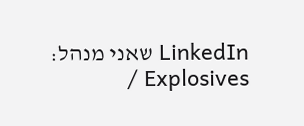LinkedIn שאני מנהל: Explosives /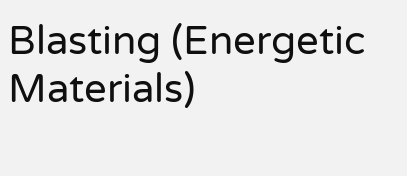Blasting (Energetic Materials)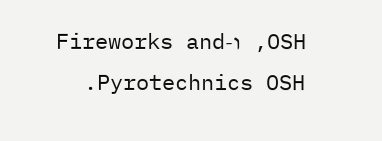OSH, ו-Fireworks and Pyrotechnics OSH.